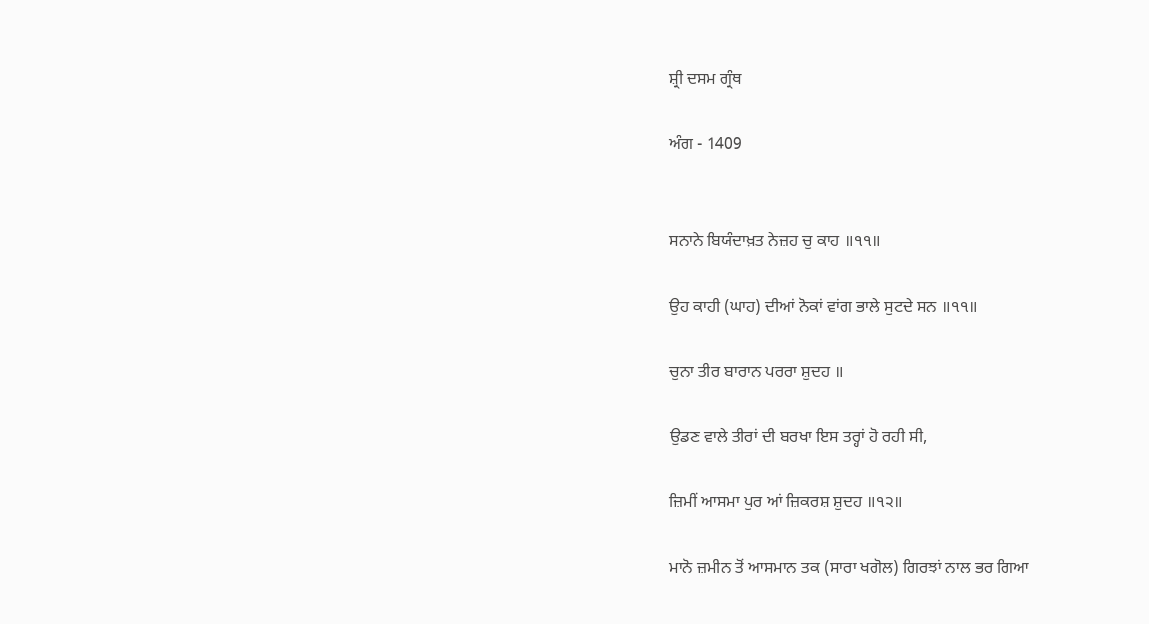ਸ਼੍ਰੀ ਦਸਮ ਗ੍ਰੰਥ

ਅੰਗ - 1409


ਸਨਾਨੇ ਬਿਯੰਦਾਖ਼ਤ ਨੇਜ਼ਹ ਚੁ ਕਾਹ ॥੧੧॥

ਉਹ ਕਾਹੀ (ਘਾਹ) ਦੀਆਂ ਨੋਕਾਂ ਵਾਂਗ ਭਾਲੇ ਸੁਟਦੇ ਸਨ ॥੧੧॥

ਚੁਨਾ ਤੀਰ ਬਾਰਾਨ ਪਰਰਾ ਸ਼ੁਦਹ ॥

ਉਡਣ ਵਾਲੇ ਤੀਰਾਂ ਦੀ ਬਰਖਾ ਇਸ ਤਰ੍ਹਾਂ ਹੋ ਰਹੀ ਸੀ,

ਜ਼ਿਮੀਂ ਆਸਮਾ ਪੁਰ ਆਂ ਜ਼ਿਕਰਸ਼ ਸ਼ੁਦਹ ॥੧੨॥

ਮਾਨੋ ਜ਼ਮੀਨ ਤੋਂ ਆਸਮਾਨ ਤਕ (ਸਾਰਾ ਖਗੋਲ) ਗਿਰਝਾਂ ਨਾਲ ਭਰ ਗਿਆ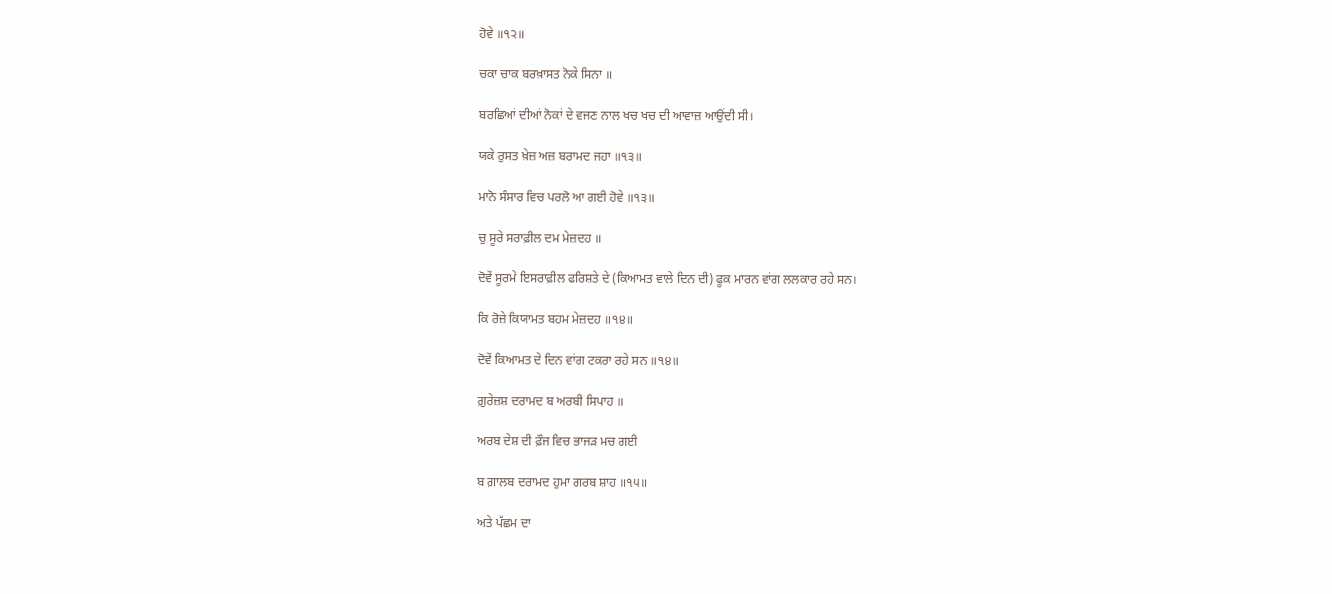ਹੋਵੇ ॥੧੨॥

ਚਕਾ ਚਾਕ ਬਰਖ਼ਾਸਤ ਨੋਕੇ ਸਿਨਾ ॥

ਬਰਛਿਆਂ ਦੀਆਂ ਨੋਕਾਂ ਦੇ ਵਜਣ ਨਾਲ ਖਚ ਖਚ ਦੀ ਆਵਾਜ਼ ਆਉਂਦੀ ਸੀ।

ਯਕੇ ਰੁਸਤ ਖ਼ੇਜ਼ ਅਜ਼ ਬਰਾਮਦ ਜਹਾ ॥੧੩॥

ਮਾਨੋ ਸੰਸਾਰ ਵਿਚ ਪਰਲੋ ਆ ਗਈ ਹੋਵੇ ॥੧੩॥

ਚੁ ਸੂਰੇ ਸਰਾਫ਼ੀਲ ਦਮ ਮੇਜ਼ਦਹ ॥

ਦੋਵੇਂ ਸੂਰਮੇ ਇਸਰਾਫ਼ੀਲ ਫਰਿਸ਼ਤੇ ਦੇ (ਕਿਆਮਤ ਵਾਲੇ ਦਿਨ ਦੀ) ਫੂਕ ਮਾਰਨ ਵਾਂਗ ਲਲਕਾਰ ਰਹੇ ਸਨ।

ਕਿ ਰੋਜ਼ੇ ਕਿਯਾਮਤ ਬਹਮ ਮੇਜ਼ਦਹ ॥੧੪॥

ਦੋਵੇਂ ਕਿਆਮਤ ਦੇ ਦਿਨ ਵਾਂਗ ਟਕਰਾ ਰਹੇ ਸਨ ॥੧੪॥

ਗ਼ੁਰੇਜ਼ਸ਼ ਦਰਾਮਦ ਬ ਅਰਬੀ ਸਿਪਾਹ ॥

ਅਰਬ ਦੇਸ਼ ਦੀ ਫ਼ੌਜ ਵਿਚ ਭਾਜੜ ਮਚ ਗਈ

ਬ ਗ਼ਾਲਬ ਦਰਾਮਦ ਹੁਮਾ ਗਰਬ ਸ਼ਾਹ ॥੧੫॥

ਅਤੇ ਪੱਛਮ ਦਾ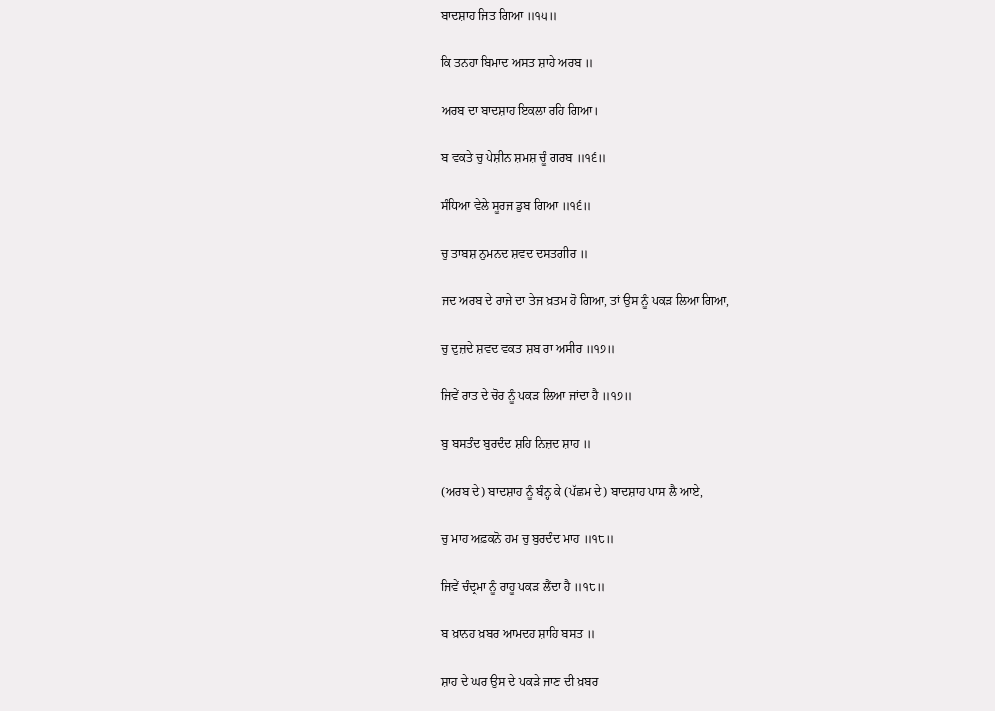ਬਾਦਸ਼ਾਹ ਜਿਤ ਗਿਆ ॥੧੫॥

ਕਿ ਤਨਹਾ ਬਿਮਾਦ ਅਸਤ ਸ਼ਾਹੇ ਅਰਬ ॥

ਅਰਬ ਦਾ ਬਾਦਸ਼ਾਹ ਇਕਲਾ ਰਹਿ ਗਿਆ।

ਬ ਵਕਤੇ ਚੁ ਪੇਸ਼ੀਨ ਸ਼ਮਸ਼ ਚੂੰ ਗਰਬ ॥੧੬॥

ਸੰਧਿਆ ਵੇਲੇ ਸੂਰਜ ਡੁਬ ਗਿਆ ॥੧੬॥

ਚੁ ਤਾਬਸ਼ ਨੁਮਨਦ ਸ਼ਵਦ ਦਸਤਗੀਰ ॥

ਜਦ ਅਰਬ ਦੇ ਰਾਜੇ ਦਾ ਤੇਜ ਖ਼ਤਮ ਹੋ ਗਿਆ, ਤਾਂ ਉਸ ਨੂੰ ਪਕੜ ਲਿਆ ਗਿਆ,

ਚੁ ਦੁਜ਼ਦੇ ਸ਼ਵਦ ਵਕਤ ਸ਼ਬ ਰਾ ਅਸੀਰ ॥੧੭॥

ਜਿਵੇਂ ਰਾਤ ਦੇ ਚੋਰ ਨੂੰ ਪਕੜ ਲਿਆ ਜਾਂਦਾ ਹੈ ॥੧੭॥

ਬੁ ਬਸਤੰਦ ਬੁਰਦੰਦ ਸ਼ਹਿ ਨਿਜ਼ਦ ਸ਼ਾਹ ॥

(ਅਰਬ ਦੇ) ਬਾਦਸ਼ਾਹ ਨੂੰ ਬੰਨ੍ਹ ਕੇ (ਪੱਛਮ ਦੇ) ਬਾਦਸ਼ਾਹ ਪਾਸ ਲੈ ਆਏ,

ਚੁ ਮਾਹ ਅਫ਼ਕਨੋ ਹਮ ਚੁ ਬੁਰਦੰਦ ਮਾਹ ॥੧੮॥

ਜਿਵੇਂ ਚੰਦ੍ਰਮਾ ਨੂੰ ਰਾਹੂ ਪਕੜ ਲੈਂਦਾ ਹੈ ॥੧੮॥

ਬ ਖ਼ਾਨਹ ਖ਼ਬਰ ਆਮਦਹ ਸ਼ਾਹਿ ਬਸਤ ॥

ਸ਼ਾਹ ਦੇ ਘਰ ਉਸ ਦੇ ਪਕੜੇ ਜਾਣ ਦੀ ਖ਼ਬਰ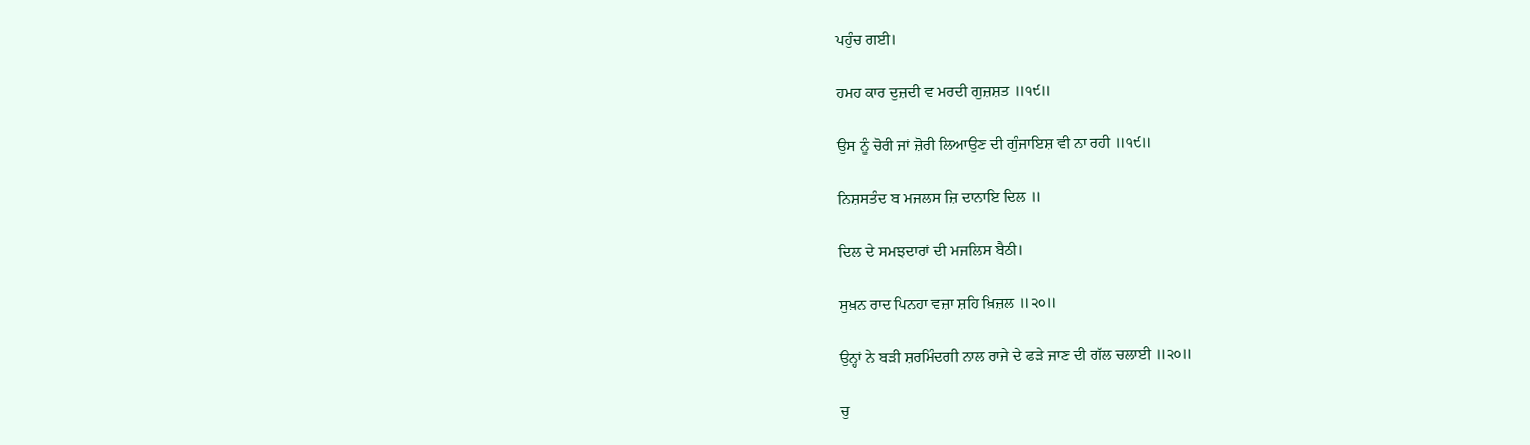ਪਹੁੰਚ ਗਈ।

ਹਮਹ ਕਾਰ ਦੁਜ਼ਦੀ ਵ ਮਰਦੀ ਗੁਜ਼ਸ਼ਤ ॥੧੯॥

ਉਸ ਨੂੰ ਚੋਰੀ ਜਾਂ ਜ਼ੋਰੀ ਲਿਆਉਣ ਦੀ ਗੁੰਜਾਇਸ਼ ਵੀ ਨਾ ਰਹੀ ॥੧੯॥

ਨਿਸ਼ਸਤੰਦ ਬ ਮਜਲਸ ਜ਼ਿ ਦਾਨਾਇ ਦਿਲ ॥

ਦਿਲ ਦੇ ਸਮਝਦਾਰਾਂ ਦੀ ਮਜਲਿਸ ਬੈਠੀ।

ਸੁਖ਼ਨ ਰਾਦ ਪਿਨਹਾ ਵਜ਼ਾ ਸ਼ਹਿ ਖ਼ਿਜ਼ਲ ॥੨੦॥

ਉਨ੍ਹਾਂ ਨੇ ਬੜੀ ਸ਼ਰਮਿੰਦਗੀ ਨਾਲ ਰਾਜੇ ਦੇ ਫੜੇ ਜਾਣ ਦੀ ਗੱਲ ਚਲਾਈ ॥੨੦॥

ਚੁ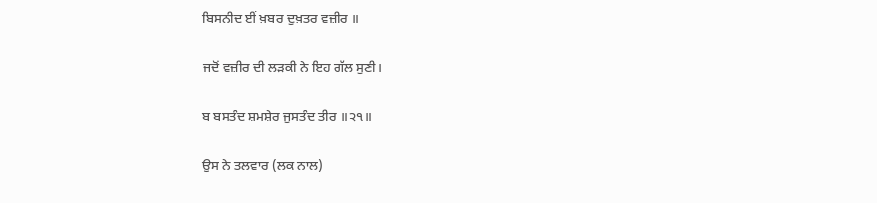ਬਿਸਨੀਦ ਈਂ ਖ਼ਬਰ ਦੁਖ਼ਤਰ ਵਜ਼ੀਰ ॥

ਜਦੋਂ ਵਜ਼ੀਰ ਦੀ ਲੜਕੀ ਨੇ ਇਹ ਗੱਲ ਸੁਣੀ।

ਬ ਬਸਤੰਦ ਸ਼ਮਸ਼ੇਰ ਜੁਸਤੰਦ ਤੀਰ ॥੨੧॥

ਉਸ ਨੇ ਤਲਵਾਰ (ਲਕ ਨਾਲ)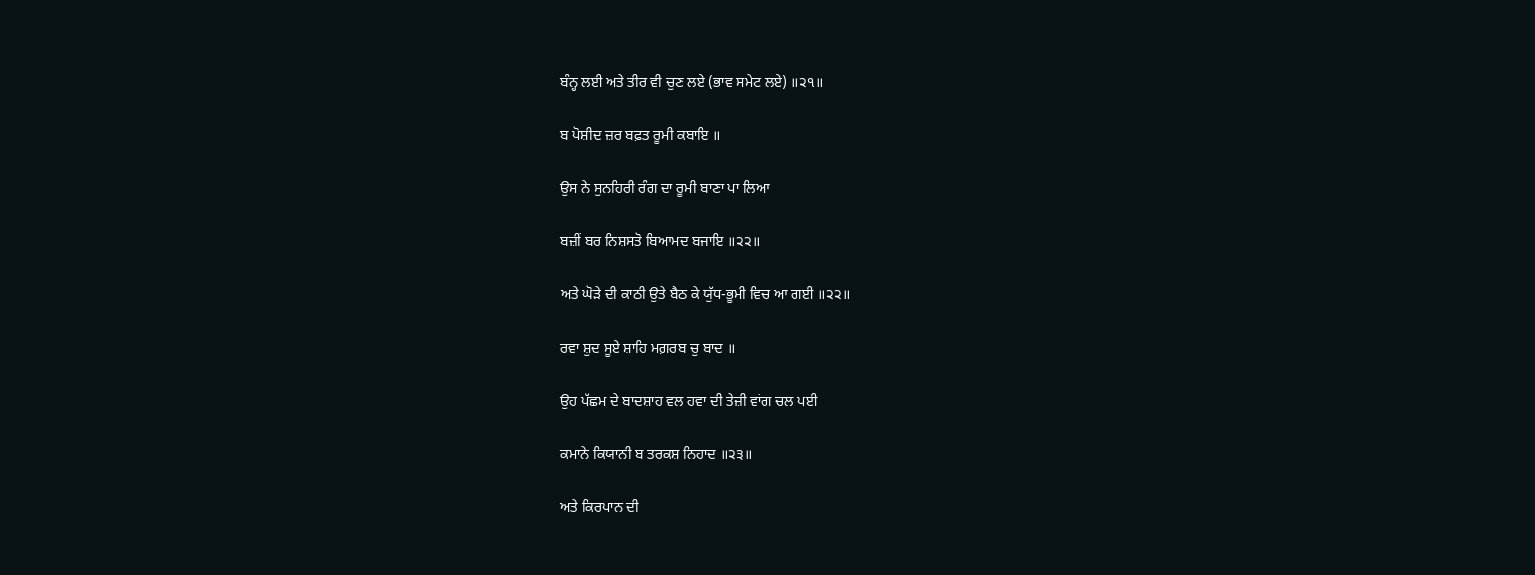ਬੰਨ੍ਹ ਲਈ ਅਤੇ ਤੀਰ ਵੀ ਚੁਣ ਲਏ (ਭਾਵ ਸਮੇਟ ਲਏ) ॥੨੧॥

ਬ ਪੋਸ਼ੀਦ ਜ਼ਰ ਬਫ਼ਤ ਰੂਮੀ ਕਬਾਇ ॥

ਉਸ ਨੇ ਸੁਨਹਿਰੀ ਰੰਗ ਦਾ ਰੂਮੀ ਬਾਣਾ ਪਾ ਲਿਆ

ਬਜ਼ੀਂ ਬਰ ਨਿਸ਼ਸਤੋ ਬਿਆਮਦ ਬਜਾਇ ॥੨੨॥

ਅਤੇ ਘੋੜੇ ਦੀ ਕਾਠੀ ਉਤੇ ਬੈਠ ਕੇ ਯੁੱਧ-ਭੂਮੀ ਵਿਚ ਆ ਗਈ ॥੨੨॥

ਰਵਾ ਸ਼ੁਦ ਸੂਏ ਸ਼ਾਹਿ ਮਗ਼ਰਬ ਚੁ ਬਾਦ ॥

ਉਹ ਪੱਛਮ ਦੇ ਬਾਦਸ਼ਾਹ ਵਲ ਹਵਾ ਦੀ ਤੇਜ਼ੀ ਵਾਂਗ ਚਲ ਪਈ

ਕਮਾਨੇ ਕਿਯਾਨੀ ਬ ਤਰਕਸ਼ ਨਿਹਾਦ ॥੨੩॥

ਅਤੇ ਕਿਰਪਾਨ ਦੀ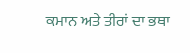ਕਮਾਨ ਅਤੇ ਤੀਰਾਂ ਦਾ ਭਥਾ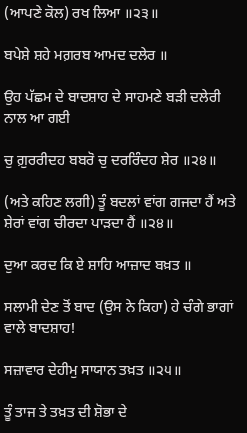(ਆਪਣੇ ਕੋਲ) ਰਖ ਲਿਆ ॥੨੩॥

ਬਪੇਸ਼ੇ ਸ਼ਹੇ ਮਗ਼ਰਬ ਆਮਦ ਦਲੇਰ ॥

ਉਹ ਪੱਛਮ ਦੇ ਬਾਦਸ਼ਾਹ ਦੇ ਸਾਹਮਣੇ ਬੜੀ ਦਲੇਰੀ ਨਾਲ ਆ ਗਈ

ਚੁ ਗ਼ੁਰਰੀਦਹ ਬਬਰੋ ਚੁ ਦਰਰਿੰਦਹ ਸ਼ੇਰ ॥੨੪॥

(ਅਤੇ ਕਹਿਣ ਲਗੀ) ਤੂੰ ਬਦਲਾਂ ਵਾਂਗ ਗਜਦਾ ਹੈਂ ਅਤੇ ਸ਼ੇਰਾਂ ਵਾਂਗ ਚੀਰਦਾ ਪਾੜਦਾ ਹੈਂ ॥੨੪॥

ਦੁਆ ਕਰਦ ਕਿ ਏ ਸ਼ਾਹਿ ਆਜ਼ਾਦ ਬਖ਼ਤ ॥

ਸਲਾਮੀ ਦੇਣ ਤੋਂ ਬਾਦ (ਉਸ ਨੇ ਕਿਹਾ) ਹੇ ਚੰਗੇ ਭਾਗਾਂ ਵਾਲੇ ਬਾਦਸ਼ਾਹ!

ਸਜ਼ਾਵਾਰ ਦੇਹੀਮੁ ਸਾਯਾਨ ਤਖ਼ਤ ॥੨੫॥

ਤੂੰ ਤਾਜ ਤੇ ਤਖ਼ਤ ਦੀ ਸ਼ੋਭਾ ਦੇ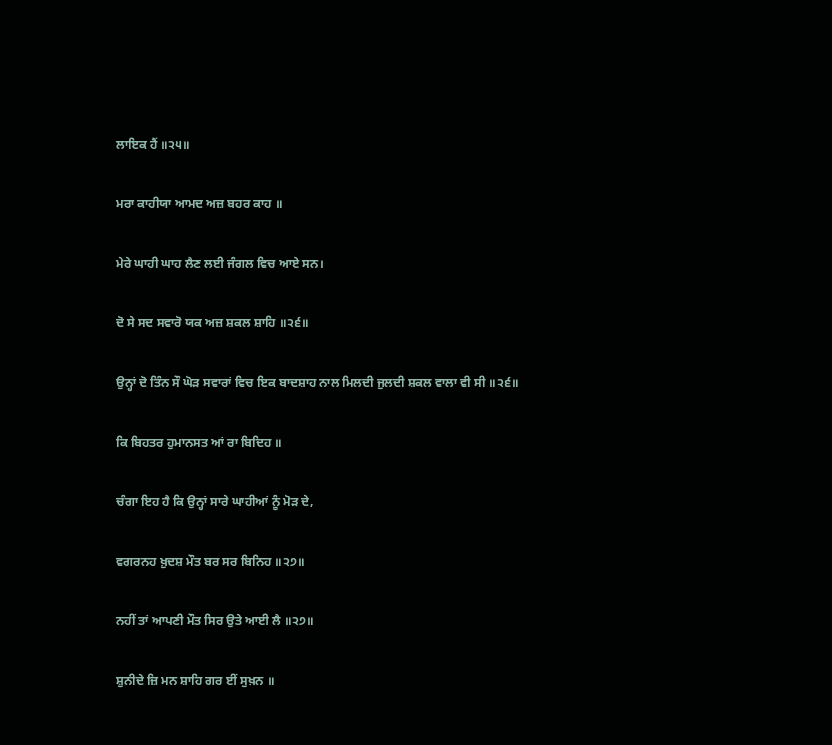ਲਾਇਕ ਹੈਂ ॥੨੫॥

ਮਰਾ ਕਾਹੀਯਾ ਆਮਦ ਅਜ਼ ਬਹਰ ਕਾਹ ॥

ਮੇਰੇ ਘਾਹੀ ਘਾਹ ਲੈਣ ਲਈ ਜੰਗਲ ਵਿਚ ਆਏ ਸਨ।

ਦੋ ਸੇ ਸਦ ਸਵਾਰੋ ਯਕ ਅਜ਼ ਸ਼ਕਲ ਸ਼ਾਹਿ ॥੨੬॥

ਉਨ੍ਹਾਂ ਦੋ ਤਿੰਨ ਸੌ ਘੋੜ ਸਵਾਰਾਂ ਵਿਚ ਇਕ ਬਾਦਸ਼ਾਹ ਨਾਲ ਮਿਲਦੀ ਜੁਲਦੀ ਸ਼ਕਲ ਵਾਲਾ ਵੀ ਸੀ ॥੨੬॥

ਕਿ ਬਿਹਤਰ ਹੁਮਾਨਸਤ ਆਂ ਰਾ ਬਿਦਿਹ ॥

ਚੰਗਾ ਇਹ ਹੈ ਕਿ ਉਨ੍ਹਾਂ ਸਾਰੇ ਘਾਹੀਆਂ ਨੂੰ ਮੋੜ ਦੇ,

ਵਗਰਨਹ ਖ਼ੁਦਸ਼ ਮੌਤ ਬਰ ਸਰ ਬਿਨਿਹ ॥੨੭॥

ਨਹੀਂ ਤਾਂ ਆਪਣੀ ਮੌਤ ਸਿਰ ਉਤੇ ਆਈ ਲੈ ॥੨੭॥

ਸ਼ੁਨੀਦੇ ਜ਼ਿ ਮਨ ਸ਼ਾਹਿ ਗਰ ਈਂ ਸੁਖ਼ਨ ॥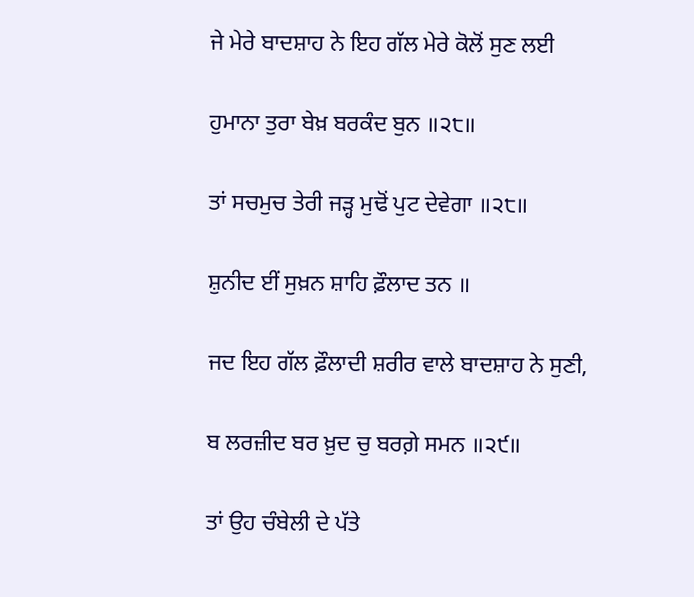ਜੇ ਮੇਰੇ ਬਾਦਸ਼ਾਹ ਨੇ ਇਹ ਗੱਲ ਮੇਰੇ ਕੋਲੋਂ ਸੁਣ ਲਈ

ਹੁਮਾਨਾ ਤੁਰਾ ਬੇਖ਼ ਬਰਕੰਦ ਬੁਨ ॥੨੮॥

ਤਾਂ ਸਚਮੁਚ ਤੇਰੀ ਜੜ੍ਹ ਮੁਢੋਂ ਪੁਟ ਦੇਵੇਗਾ ॥੨੮॥

ਸ਼ੁਨੀਦ ਈਂ ਸੁਖ਼ਨ ਸ਼ਾਹਿ ਫ਼ੌਲਾਦ ਤਨ ॥

ਜਦ ਇਹ ਗੱਲ ਫ਼ੌਲਾਦੀ ਸ਼ਰੀਰ ਵਾਲੇ ਬਾਦਸ਼ਾਹ ਨੇ ਸੁਣੀ,

ਬ ਲਰਜ਼ੀਦ ਬਰ ਖ਼ੁਦ ਚੁ ਬਰਗ਼ੇ ਸਮਨ ॥੨੯॥

ਤਾਂ ਉਹ ਚੰਬੇਲੀ ਦੇ ਪੱਤੇ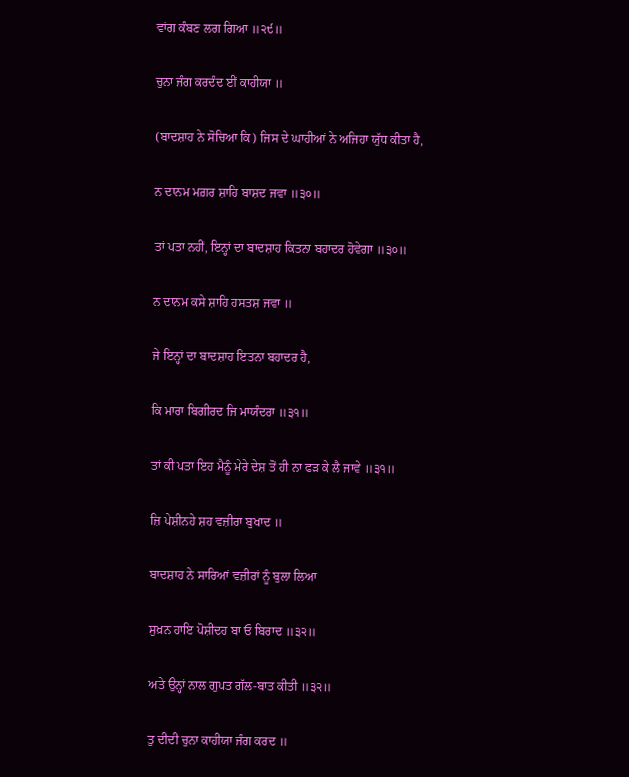ਵਾਂਗ ਕੰਬਣ ਲਗ ਗਿਆ ॥੨੯॥

ਚੁਨਾ ਜੰਗ ਕਰਦੰਦ ਈਂ ਕਾਹੀਯਾ ॥

(ਬਾਦਸ਼ਾਹ ਨੇ ਸੋਚਿਆ ਕਿ) ਜਿਸ ਦੇ ਘਾਹੀਆਂ ਨੇ ਅਜਿਹਾ ਯੁੱਧ ਕੀਤਾ ਹੈ,

ਨ ਦਾਨਮ ਮਗ਼ਰ ਸ਼ਾਹਿ ਬਾਸ਼ਦ ਜਵਾ ॥੩੦॥

ਤਾਂ ਪਤਾ ਨਹੀਂ, ਇਨ੍ਹਾਂ ਦਾ ਬਾਦਸ਼ਾਹ ਕਿਤਨਾ ਬਹਾਦਰ ਹੋਵੇਗਾ ॥੩੦॥

ਨ ਦਾਨਮ ਕਸੇ ਸ਼ਾਹਿ ਹਸਤਸ਼ ਜਵਾ ॥

ਜੇ ਇਨ੍ਹਾਂ ਦਾ ਬਾਦਸ਼ਾਹ ਇਤਨਾ ਬਹਾਦਰ ਹੈ,

ਕਿ ਮਾਰਾ ਬਿਗੀਰਦ ਜਿ ਮਾਯੰਦਰਾ ॥੩੧॥

ਤਾਂ ਕੀ ਪਤਾ ਇਹ ਮੈਨੂੰ ਮੇਰੇ ਦੇਸ਼ ਤੋਂ ਹੀ ਨਾ ਫੜ ਕੇ ਲੈ ਜਾਵੇ ॥੩੧॥

ਜ਼ਿ ਪੇਸ਼ੀਨਹੇ ਸ਼ਹ ਵਜ਼ੀਰਾ ਬੁਖਾਦ ॥

ਬਾਦਸ਼ਾਹ ਨੇ ਸਾਰਿਆਂ ਵਜ਼ੀਰਾਂ ਨੂੰ ਬੁਲਾ ਲਿਆ

ਸੁਖ਼ਨ ਹਾਇ ਪੋਸ਼ੀਦਹ ਬਾ ਓ ਬਿਰਾਦ ॥੩੨॥

ਅਤੇ ਉਨ੍ਹਾਂ ਨਾਲ ਗੁਪਤ ਗੱਲ-ਬਾਤ ਕੀਤੀ ॥੩੨॥

ਤੁ ਦੀਦੀ ਚੁਨਾ ਕਾਹੀਯਾ ਜੰਗ ਕਰਦ ॥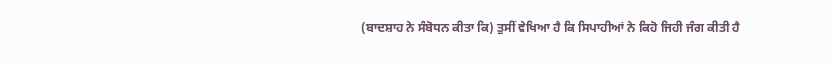(ਬਾਦਸ਼ਾਹ ਨੇ ਸੰਬੋਧਨ ਕੀਤਾ ਕਿ) ਤੁਸੀਂ ਵੇਖਿਆ ਹੈ ਕਿ ਸਿਪਾਹੀਆਂ ਨੇ ਕਿਹੋ ਜਿਹੀ ਜੰਗ ਕੀਤੀ ਹੈ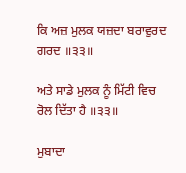ਕਿ ਅਜ਼ ਮੁਲਕ ਯਜ਼ਦਾ ਬਰਾਵੁਰਦ ਗਰਦ ॥੩੩॥

ਅਤੇ ਸਾਡੇ ਮੁਲਕ ਨੂੰ ਮਿੱਟੀ ਵਿਚ ਰੋਲ ਦਿੱਤਾ ਹੈ ॥੩੩॥

ਮੁਬਾਦਾ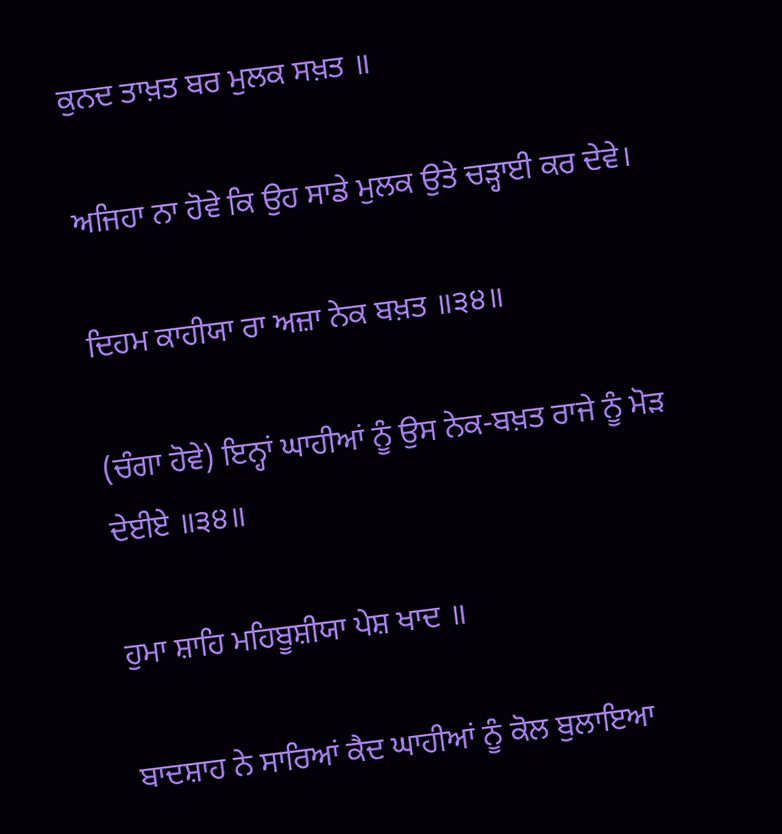ਕੁਨਦ ਤਾਖ਼ਤ ਬਰ ਮੁਲਕ ਸਖ਼ਤ ॥

ਅਜਿਹਾ ਨਾ ਹੋਵੇ ਕਿ ਉਹ ਸਾਡੇ ਮੁਲਕ ਉਤੇ ਚੜ੍ਹਾਈ ਕਰ ਦੇਵੇ।

ਦਿਹਮ ਕਾਹੀਯਾ ਰਾ ਅਜ਼ਾ ਨੇਕ ਬਖ਼ਤ ॥੩੪॥

(ਚੰਗਾ ਹੋਵੇ) ਇਨ੍ਹਾਂ ਘਾਹੀਆਂ ਨੂੰ ਉਸ ਨੇਕ-ਬਖ਼ਤ ਰਾਜੇ ਨੂੰ ਮੋੜ ਦੇਈਏ ॥੩੪॥

ਹੁਮਾ ਸ਼ਾਹਿ ਮਹਿਬੂਸ਼ੀਯਾ ਪੇਸ਼ ਖਾਦ ॥

ਬਾਦਸ਼ਾਹ ਨੇ ਸਾਰਿਆਂ ਕੈਦ ਘਾਹੀਆਂ ਨੂੰ ਕੋਲ ਬੁਲਾਇਆ